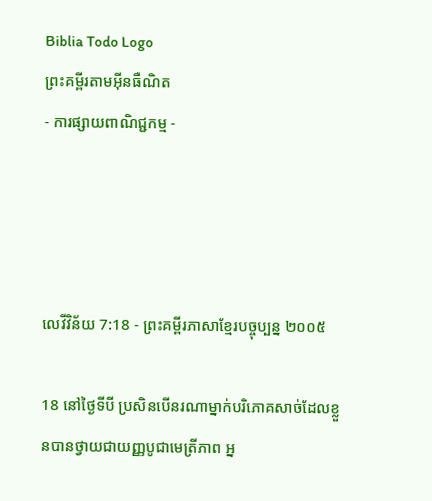Biblia Todo Logo
ព្រះគម្ពីរតាមអ៊ីនធឺណិត
- ការផ្សាយពាណិជ្ជកម្ម -




លេវី‌វិន័យ 7:18 - ព្រះគម្ពីរភាសាខ្មែរបច្ចុប្បន្ន ២០០៥

18 នៅថ្ងៃទីបី ប្រសិនបើនរណាម្នាក់បរិភោគសាច់ដែលខ្លួនបានថ្វាយជាយញ្ញ‌បូជាមេត្រី‌ភាព អ្ន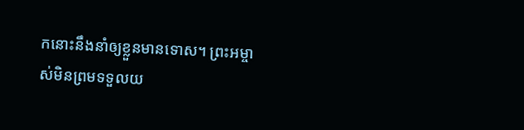កនោះនឹងនាំឲ្យខ្លួនមានទោស។ ព្រះ‌អម្ចាស់មិនព្រមទទួលយ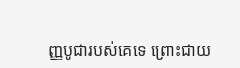ញ្ញ‌បូជារបស់គេទេ ព្រោះជាយ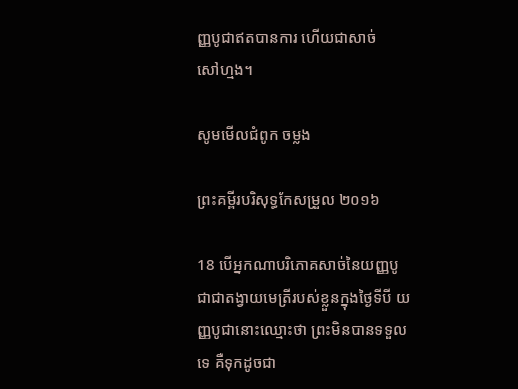ញ្ញ‌បូជាឥតបានការ ហើយជាសាច់សៅ‌ហ្មង។

សូមមើលជំពូក ចម្លង

ព្រះគម្ពីរបរិសុទ្ធកែសម្រួល ២០១៦

18 បើអ្នកណាបរិ‌ភោគសាច់នៃយញ្ញ‌បូជាជាតង្វាយមេត្រីរបស់ខ្លួនក្នុងថ្ងៃទីបី យញ្ញ‌បូជានោះឈ្មោះថា ព្រះមិនបានទទួលទេ គឺទុកដូចជា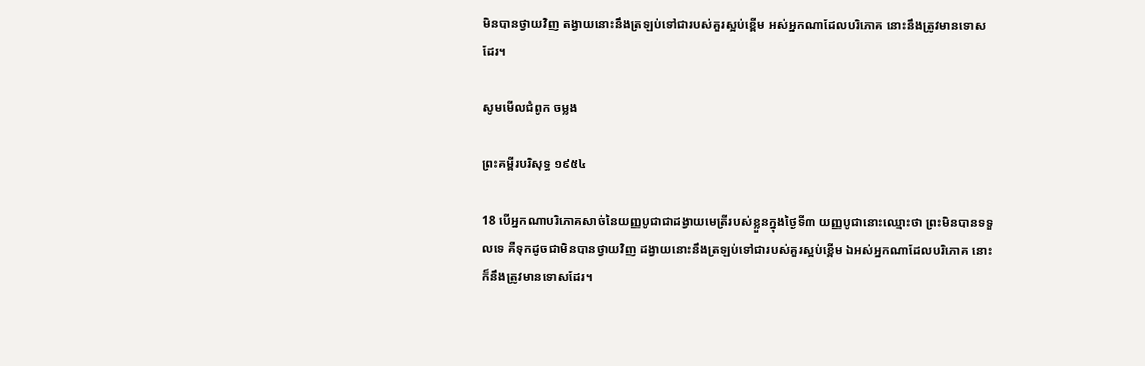មិនបានថ្វាយវិញ តង្វាយនោះនឹងត្រឡប់ទៅជារបស់គួរស្អប់ខ្ពើម អស់អ្នកណាដែលបរិ‌ភោគ នោះនឹងត្រូវមានទោសដែរ។

សូមមើលជំពូក ចម្លង

ព្រះគម្ពីរបរិសុទ្ធ ១៩៥៤

18 បើអ្នកណាបរិភោគសាច់នៃយញ្ញ‌បូជាជាដង្វាយមេត្រីរបស់ខ្លួនក្នុងថ្ងៃទី៣ យញ្ញ‌បូជានោះឈ្មោះថា ព្រះមិនបានទទួលទេ គឺទុកដូចជាមិនបានថ្វាយវិញ ដង្វាយនោះនឹងត្រឡប់ទៅជារបស់គួរស្អប់ខ្ពើម ឯអស់អ្នកណាដែលបរិភោគ នោះក៏នឹងត្រូវមានទោសដែរ។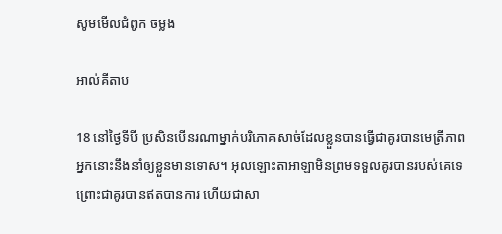សូមមើលជំពូក ចម្លង

អាល់គីតាប

18 នៅថ្ងៃទីបី ប្រសិនបើនរណាម្នាក់បរិភោគសាច់ដែលខ្លួនបានធ្វើជាគូរបានមេត្រីភាព អ្នកនោះនឹងនាំឲ្យខ្លួនមានទោស។ អុលឡោះ‌តាអាឡាមិនព្រមទទួលគូរបានរបស់គេទេ ព្រោះជាគូរបានឥតបានការ ហើយជាសា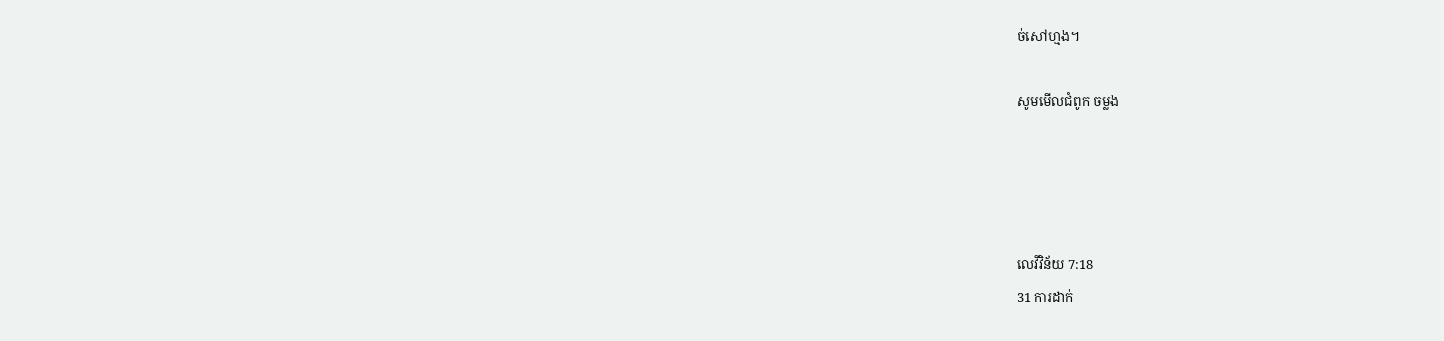ច់សៅ‌ហ្មង។

សូមមើលជំពូក ចម្លង




លេវី‌វិន័យ 7:18
31 ការដាក់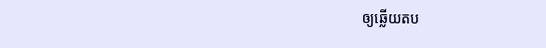ឲ្យឆ្លើយតប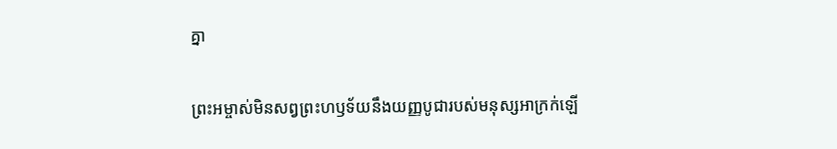គ្នា

ព្រះ‌អម្ចាស់មិនសព្វព្រះ‌ហឫទ័យនឹងយញ្ញ‌បូជារបស់មនុស្សអាក្រក់ឡើ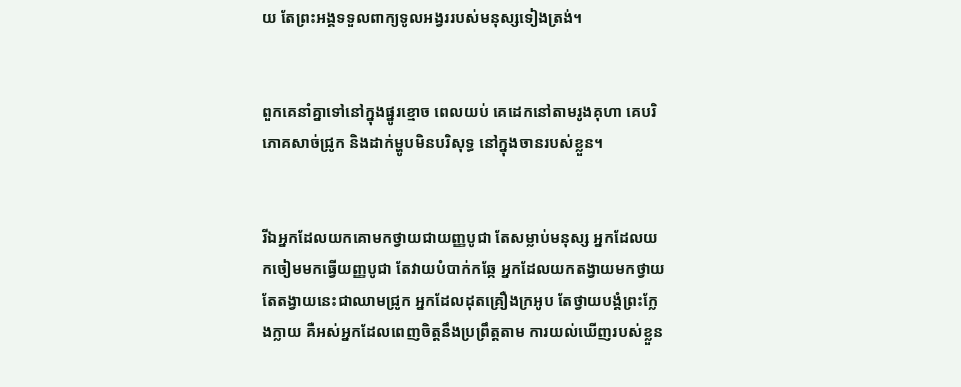យ តែព្រះអង្គទទួលពាក្យទូល‌អង្វររបស់មនុស្សទៀង‌ត្រង់។


ពួកគេនាំគ្នាទៅនៅក្នុងផ្នូរខ្មោច ពេលយប់ គេដេកនៅតាមរូងគុហា គេបរិភោគសាច់ជ្រូក និងដាក់ម្ហូបមិនបរិសុទ្ធ នៅក្នុងចានរបស់ខ្លួន។


រីឯអ្នកដែលយកគោមកថ្វាយជាយញ្ញ‌បូជា តែសម្លាប់មនុស្ស អ្នកដែលយកចៀមមកធ្វើយញ្ញ‌បូជា តែវាយបំបាក់កឆ្កែ អ្នកដែលយកតង្វាយមកថ្វាយ តែតង្វាយនេះជាឈាមជ្រូក អ្នកដែលដុតគ្រឿងក្រអូប តែថ្វាយ‌បង្គំព្រះក្លែង‌ក្លាយ គឺអស់អ្នកដែលពេញចិត្តនឹងប្រព្រឹត្តតាម ការយល់ឃើញរបស់ខ្លួន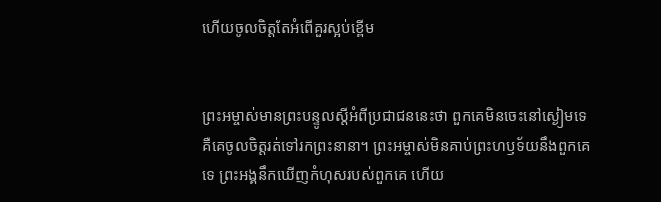ហើយចូលចិត្តតែអំពើគួរស្អប់ខ្ពើម


ព្រះ‌អម្ចាស់មានព្រះ‌បន្ទូលស្ដីអំពីប្រជា‌ជននេះថា ពួកគេមិនចេះនៅស្ងៀមទេ គឺគេចូលចិត្តរត់ទៅរកព្រះនានា។ ព្រះ‌អម្ចាស់មិនគាប់ព្រះ‌ហឫទ័យនឹងពួកគេទេ ព្រះអង្គនឹកឃើញកំហុសរបស់ពួកគេ ហើយ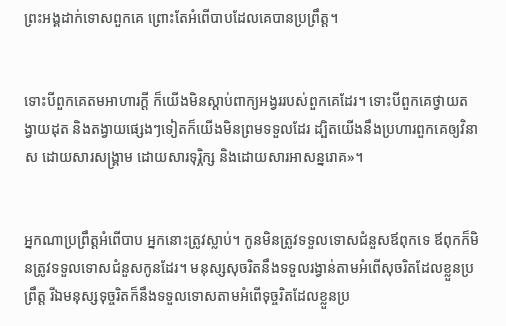ព្រះអង្គដាក់ទោសពួកគេ ព្រោះតែអំពើបាបដែលគេបានប្រព្រឹត្ត។


ទោះបីពួកគេតមអាហារក្ដី ក៏យើងមិនស្ដាប់ពាក្យអង្វររបស់ពួកគេដែរ។ ទោះបីពួកគេថ្វាយតង្វាយដុត និងតង្វាយផ្សេងៗទៀតក៏យើងមិនព្រមទទួលដែរ ដ្បិតយើងនឹងប្រហារពួកគេឲ្យវិនាស ដោយ‌សារសង្គ្រាម ដោយ‌សារទុរ្ភិក្ស និងដោយ‌សារអាសន្ន‌រោគ»។


អ្នកណាប្រព្រឹត្តអំពើបាប អ្នកនោះត្រូវស្លាប់។ កូនមិនត្រូវទទួលទោសជំនួសឪពុកទេ ឪពុកក៏មិនត្រូវទទួលទោសជំនួសកូនដែរ។ មនុស្សសុចរិតនឹងទទួលរង្វាន់តាមអំពើសុចរិតដែលខ្លួនប្រព្រឹត្ត រីឯមនុស្សទុច្ចរិតក៏នឹងទទួលទោសតាមអំពើទុច្ចរិតដែលខ្លួនប្រ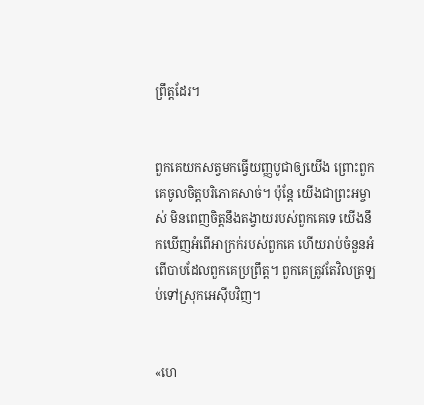ព្រឹត្តដែរ។


ពួកគេយកសត្វមកធ្វើយញ្ញ‌បូជាឲ្យយើង ព្រោះពួកគេចូលចិត្តបរិភោគសាច់។ ប៉ុន្តែ យើងជាព្រះ‌អម្ចាស់ មិនពេញចិត្តនឹងតង្វាយរបស់ពួកគេទេ យើងនឹកឃើញអំពើអាក្រក់របស់ពួកគេ ហើយរាប់ចំនួនអំពើបាបដែលពួកគេប្រព្រឹត្ត។ ពួកគេត្រូវតែវិលត្រឡប់ទៅស្រុកអេស៊ីបវិញ។


«ហេ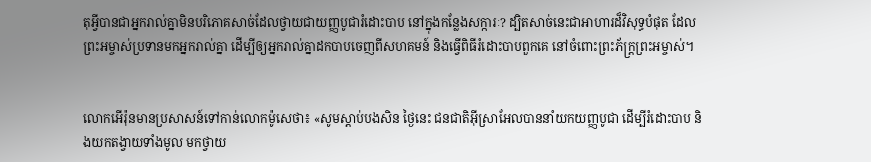តុអ្វីបានជាអ្នករាល់គ្នាមិនបរិភោគសាច់ដែលថ្វាយជាយញ្ញ‌បូជារំដោះបាប នៅក្នុងកន្លែងសក្ការៈ? ដ្បិតសាច់នេះជាអាហារដ៏វិសុទ្ធបំផុត ដែលព្រះ‌អម្ចាស់ប្រទានមកអ្នករាល់គ្នា ដើម្បីឲ្យអ្នករាល់គ្នាដកបាបចេញពីសហគមន៍ និងធ្វើពិធីរំដោះបាបពួកគេ នៅចំពោះព្រះ‌ភ័ក្ត្រព្រះ‌អម្ចាស់។


លោកអើរ៉ុនមានប្រសាសន៍ទៅកាន់លោកម៉ូសេថា៖ «សូមស្ដាប់បងសិន ថ្ងៃនេះ ជន‌ជាតិអ៊ីស្រា‌អែលបាននាំយកយញ្ញ‌បូជា ដើម្បីរំដោះបាប និងយកតង្វាយទាំងមូល មកថ្វាយ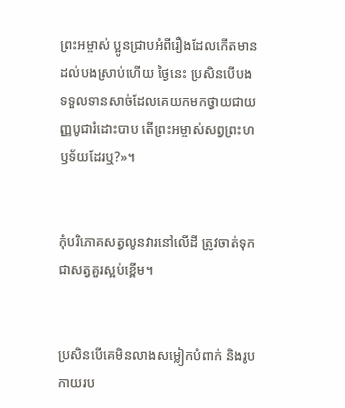ព្រះ‌អម្ចាស់ ប្អូនជ្រាបអំពីរឿងដែលកើតមានដល់បងស្រាប់ហើយ ថ្ងៃនេះ ប្រសិនបើបងទទួលទានសាច់ដែលគេយកមកថ្វាយជាយញ្ញ‌បូជារំដោះបាប តើព្រះ‌អម្ចាស់សព្វព្រះ‌ហឫទ័យដែរឬ?»។


កុំបរិភោគសត្វលូនវារនៅលើដី ត្រូវចាត់ទុកជាសត្វគួរស្អប់ខ្ពើម។


ប្រសិនបើគេមិនលាងសម្លៀក‌បំពាក់ និងរូបកាយរប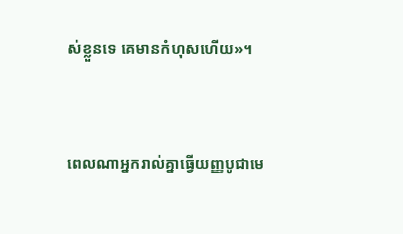ស់ខ្លួនទេ គេមានកំហុសហើយ»។


ពេលណាអ្នករាល់គ្នាធ្វើយញ្ញ‌បូជាមេ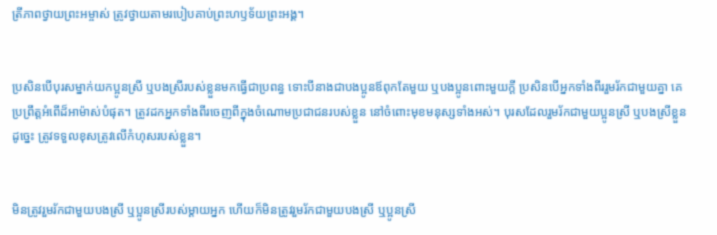ត្រី‌ភាពថ្វាយព្រះ‌អម្ចាស់ ត្រូវថ្វាយតាមរបៀបគាប់ព្រះ‌ហឫទ័យព្រះអង្គ។


ប្រសិនបើបុរសម្នាក់យកប្អូនស្រី ឬបងស្រីរបស់ខ្លួនមកធ្វើជាប្រពន្ធ ទោះបីនាងជាបងប្អូនឪពុកតែមួយ ឬបងប្អូនពោះមួយក្ដី ប្រសិនបើអ្នកទាំងពីររួមរ័កជាមួយគ្នា គេប្រព្រឹត្តអំពើដ៏អាម៉ាស់បំផុត។ ត្រូវដកអ្នកទាំងពីរចេញពីក្នុងចំណោមប្រជា‌ជនរបស់ខ្លួន នៅចំពោះមុខមនុស្សទាំងអស់។ បុរសដែលរួមរ័កជាមួយប្អូនស្រី ឬបងស្រីខ្លួនដូច្នេះ ត្រូវទទួលខុសត្រូវលើកំហុសរបស់ខ្លួន។


មិនត្រូវរួមរ័កជាមួយបងស្រី ឬប្អូនស្រីរបស់ម្ដាយអ្នក ហើយក៏មិនត្រូវរួមរ័កជាមួយបងស្រី ឬប្អូនស្រី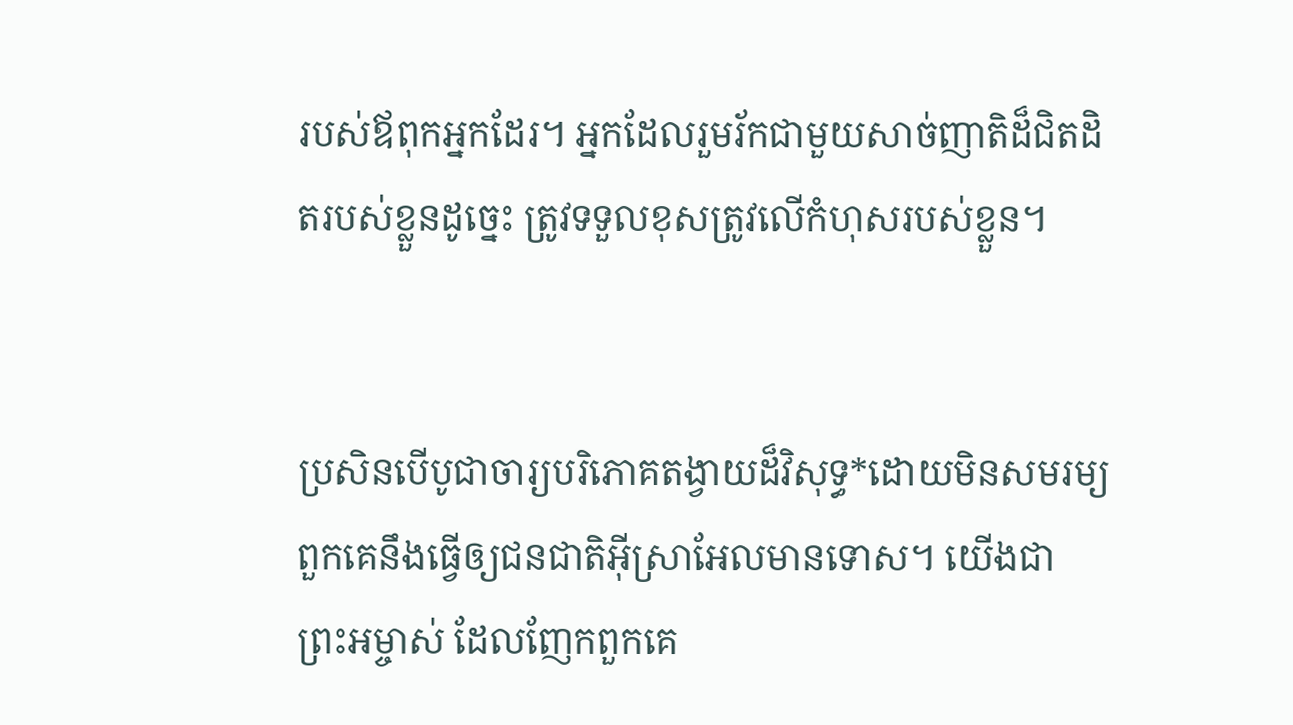របស់ឪពុកអ្នកដែរ។ អ្នកដែលរួមរ័កជាមួយសាច់‌ញាតិដ៏ជិត‌ដិតរបស់ខ្លួនដូច្នេះ ត្រូវទទួលខុសត្រូវលើកំហុសរបស់ខ្លួន។


ប្រសិនបើបូជា‌ចារ្យបរិភោគតង្វាយដ៏វិសុទ្ធ*ដោយមិនសម‌រម្យ ពួកគេនឹងធ្វើឲ្យជន‌ជាតិអ៊ីស្រា‌អែលមានទោស។ យើងជាព្រះ‌អម្ចាស់ ដែលញែកពួកគេ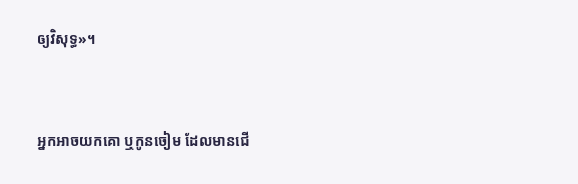ឲ្យវិសុទ្ធ»។


អ្នកអាចយកគោ ឬកូនចៀម ដែលមានជើ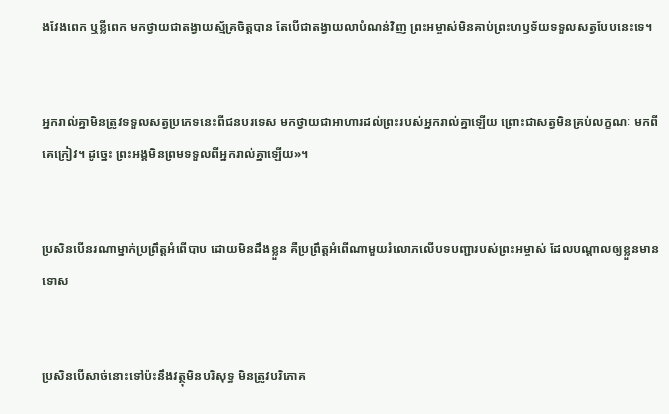ងវែងពេក ឬខ្លីពេក មកថ្វាយជាតង្វាយស្ម័គ្រចិត្តបាន តែបើជាតង្វាយលាបំណន់វិញ ព្រះ‌អម្ចាស់មិនគាប់ព្រះ‌ហឫទ័យទទួលសត្វបែបនេះទេ។


អ្នករាល់គ្នាមិនត្រូវទទួលសត្វប្រភេទនេះពីជនបរ‌ទេស មកថ្វាយជាអាហារដល់ព្រះរបស់អ្នករាល់គ្នាឡើយ ព្រោះជាសត្វមិនគ្រប់លក្ខណៈ មកពីគេក្រៀវ។ ដូច្នេះ ព្រះអង្គមិនព្រមទទួលពីអ្នករាល់គ្នាឡើយ»។


ប្រសិនបើនរណាម្នាក់ប្រព្រឹត្តអំពើបាប ដោយមិនដឹងខ្លួន គឺប្រព្រឹត្តអំពើណាមួយរំលោភលើបទ‌បញ្ជារបស់ព្រះ‌អម្ចាស់ ដែលបណ្ដាលឲ្យខ្លួនមានទោស


ប្រសិនបើសាច់នោះទៅប៉ះនឹងវត្ថុមិនបរិសុទ្ធ មិនត្រូវបរិភោគ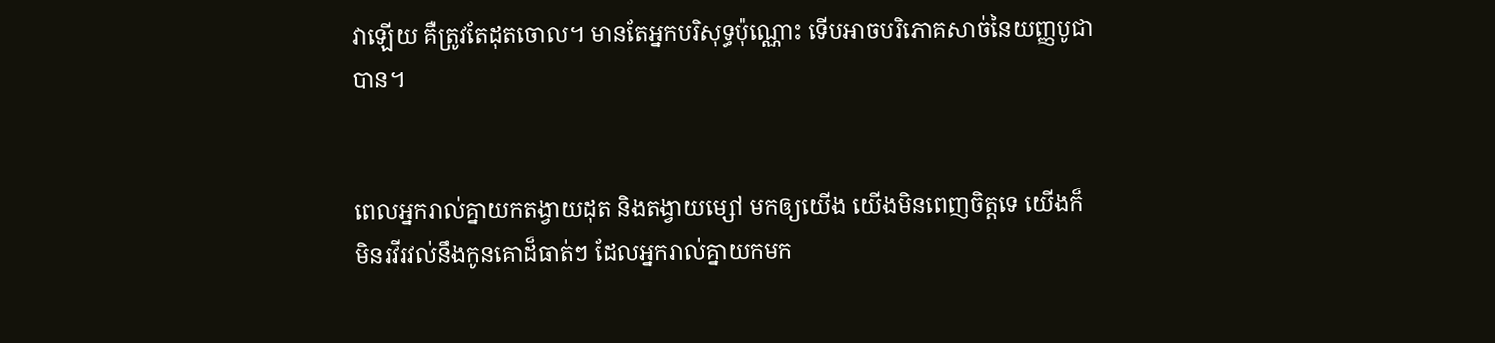វាឡើយ គឺត្រូវតែដុតចោល។ មានតែអ្នកបរិសុទ្ធប៉ុណ្ណោះ ទើបអាចបរិភោគសាច់នៃយញ្ញ‌បូជាបាន។


ពេលអ្នករាល់គ្នាយកតង្វាយដុត និងតង្វាយម្សៅ មកឲ្យយើង យើងមិនពេញចិត្តទេ យើងក៏មិនរវី‌រវល់នឹងកូនគោដ៏ធាត់ៗ ដែលអ្នករាល់គ្នាយកមក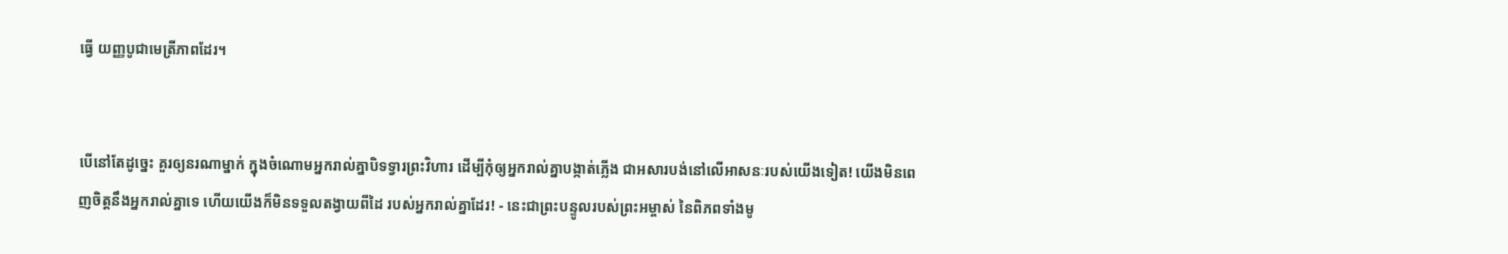ធ្វើ យញ្ញ‌បូជាមេត្រី‌ភាពដែរ។


បើនៅតែដូច្នេះ គួរឲ្យនរណាម្នាក់ ក្នុងចំណោមអ្នករាល់គ្នាបិទទ្វារព្រះ‌វិហារ ដើម្បីកុំឲ្យអ្នករាល់គ្នាបង្កាត់ភ្លើង ជាអសារ‌បង់នៅលើអាសនៈរបស់យើងទៀត! យើងមិនពេញចិត្តនឹងអ្នករាល់គ្នាទេ ហើយយើងក៏មិនទទួលតង្វាយពីដៃ របស់អ្នករាល់គ្នាដែរ! - នេះជាព្រះ‌បន្ទូលរបស់ព្រះ‌អម្ចាស់ នៃពិភពទាំងមូ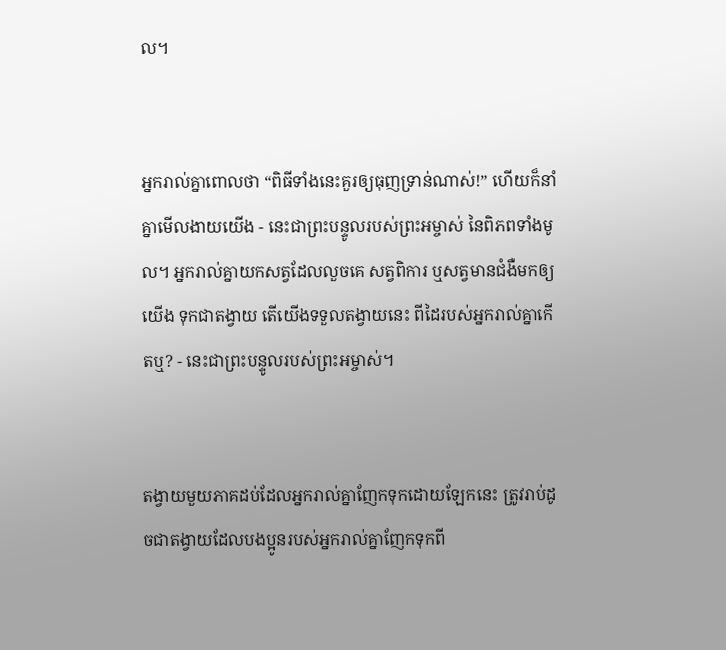ល។


អ្នករាល់គ្នាពោលថា “ពិធីទាំងនេះគួរឲ្យធុញ‌ទ្រាន់ណាស់!” ហើយក៏នាំគ្នាមើល‌ងាយយើង - នេះជាព្រះ‌បន្ទូលរបស់ព្រះ‌អម្ចាស់ នៃពិភពទាំងមូល។ អ្នករាល់គ្នាយកសត្វដែលលួចគេ សត្វពិការ ឬសត្វមានជំងឺមកឲ្យយើង ទុកជាតង្វាយ តើយើងទទួលតង្វាយនេះ ពីដៃរបស់អ្នករាល់គ្នាកើតឬ? - នេះជាព្រះ‌បន្ទូលរបស់ព្រះ‌អម្ចាស់។


តង្វាយមួយភាគដប់ដែលអ្នករាល់គ្នាញែកទុកដោយឡែកនេះ ត្រូវរាប់ដូចជាតង្វាយដែលបងប្អូនរបស់អ្នករាល់គ្នាញែកទុកពី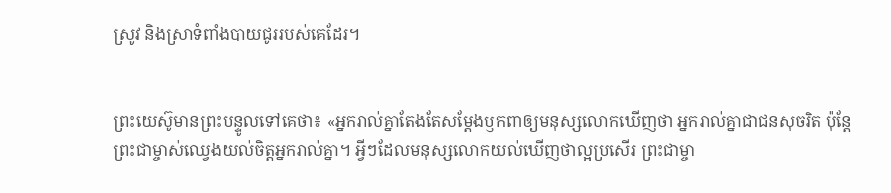ស្រូវ និងស្រាទំពាំង‌បាយជូររបស់គេដែរ។


ព្រះ‌យេស៊ូមានព្រះ‌បន្ទូលទៅគេថា៖ «អ្នករាល់គ្នាតែងតែសម្តែងឫក‌ពាឲ្យមនុស្សលោកឃើញថា អ្នករាល់គ្នាជាជនសុចរិត ប៉ុន្តែ ព្រះ‌ជាម្ចាស់ឈ្វេងយល់ចិត្តអ្នករាល់គ្នា។ អ្វីៗដែលមនុស្សលោកយល់ឃើញថាល្អប្រសើរ ព្រះ‌ជាម្ចា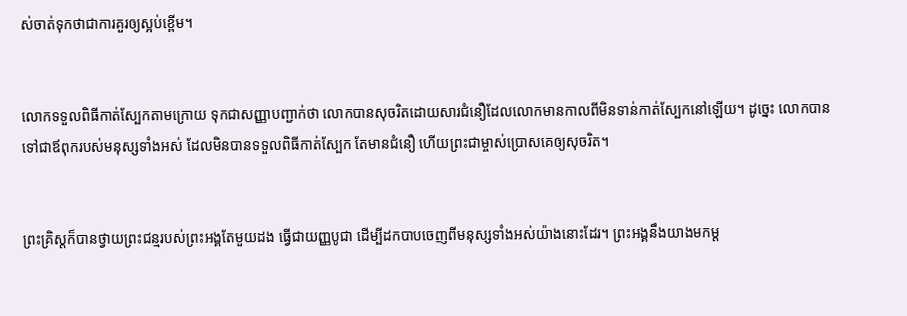ស់ចាត់ទុកថាជាការគួរឲ្យស្អប់ខ្ពើម។


លោកទទួលពិធីកាត់ស្បែកតាមក្រោយ ទុកជាសញ្ញាបញ្ជាក់ថា លោកបានសុចរិតដោយ‌សារជំនឿដែលលោកមានកាលពីមិនទាន់កាត់ស្បែកនៅឡើយ។ ដូច្នេះ លោកបានទៅជាឪពុករបស់មនុស្សទាំងអស់ ដែលមិនបានទទួលពិធីកាត់ស្បែក តែមានជំនឿ ហើយព្រះ‌ជា‌ម្ចាស់ប្រោសគេឲ្យសុចរិត។


ព្រះ‌គ្រិស្តក៏បានថ្វាយព្រះ‌ជន្មរបស់ព្រះអង្គតែមួយដង ធ្វើជាយញ្ញ‌បូជា ដើម្បីដកបាបចេញពីមនុស្សទាំងអស់យ៉ាងនោះដែរ។ ព្រះអង្គនឹងយាងមកម្ដ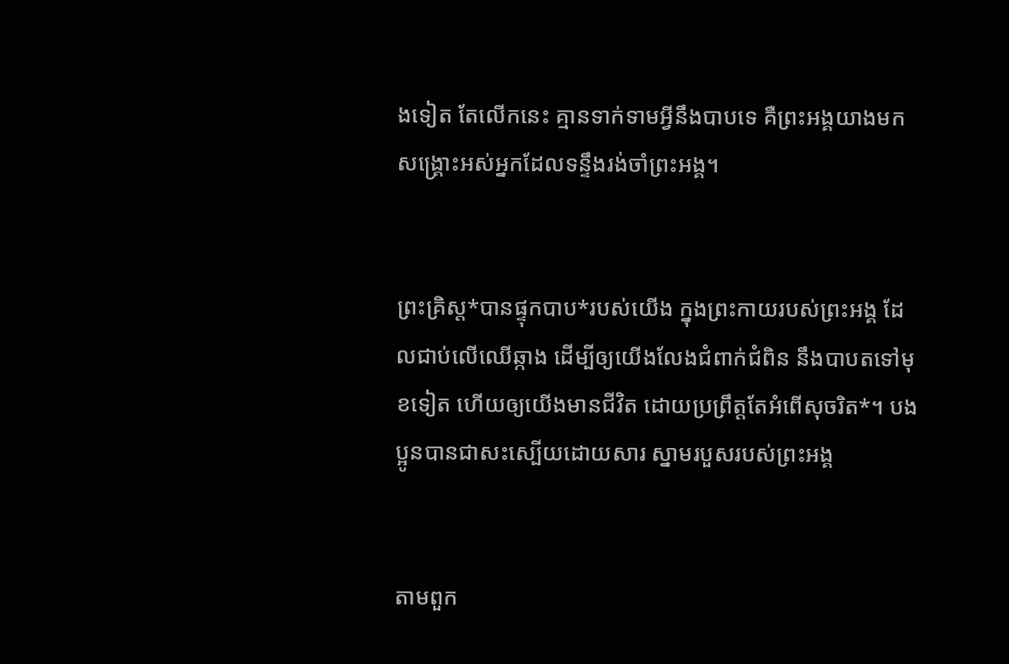ងទៀត តែលើកនេះ គ្មានទាក់ទាមអ្វីនឹងបាបទេ គឺព្រះអង្គយាងមកសង្គ្រោះអស់អ្នកដែលទន្ទឹងរង់‌ចាំព្រះអង្គ។


ព្រះ‌គ្រិស្ត*បានផ្ទុកបាប*របស់យើង ក្នុងព្រះ‌កាយរបស់ព្រះអង្គ ដែលជាប់លើឈើឆ្កាង ដើម្បីឲ្យយើងលែងជំពាក់‌ជំពិន នឹងបាបតទៅមុខទៀត ហើយឲ្យយើងមានជីវិត ដោយប្រព្រឹត្តតែអំពើសុចរិត*។ បងប្អូនបានជាសះ‌ស្បើយដោយ‌សារ ស្នាមរបួសរបស់ព្រះអង្គ


តាមពួក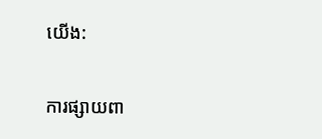យើង:

ការផ្សាយពា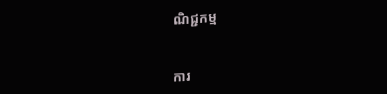ណិជ្ជកម្ម


ការ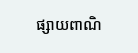ផ្សាយពាណិ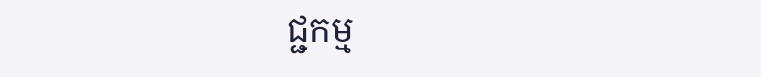ជ្ជកម្ម